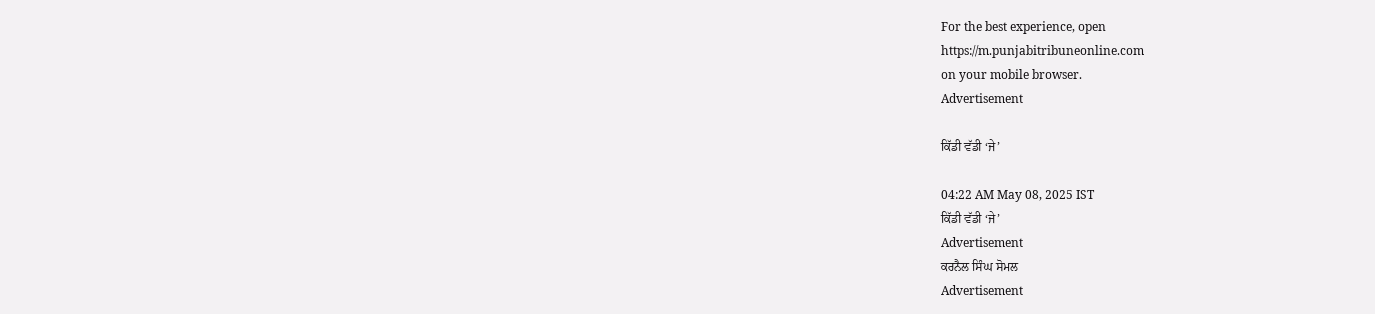For the best experience, open
https://m.punjabitribuneonline.com
on your mobile browser.
Advertisement

ਕਿੱਡੀ ਵੱਡੀ ‘ਜੇ’

04:22 AM May 08, 2025 IST
ਕਿੱਡੀ ਵੱਡੀ ‘ਜੇ’
Advertisement
ਕਰਨੈਲ ਸਿੰਘ ਸੋਮਲ
Advertisement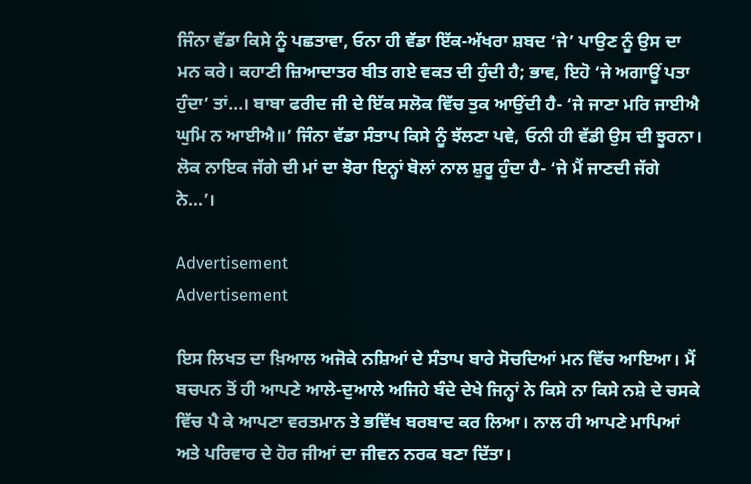ਜਿੰਨਾ ਵੱਡਾ ਕਿਸੇ ਨੂੰ ਪਛਤਾਵਾ, ਓਨਾ ਹੀ ਵੱਡਾ ਇੱਕ-ਅੱਖਰਾ ਸ਼ਬਦ ‘ਜੇ’ ਪਾਉਣ ਨੂੰ ਉਸ ਦਾ ਮਨ ਕਰੇ। ਕਹਾਣੀ ਜ਼ਿਆਦਾਤਰ ਬੀਤ ਗਏ ਵਕਤ ਦੀ ਹੁੰਦੀ ਹੈ; ਭਾਵ, ਇਹੋ ‘ਜੇ ਅਗਾਊਂ ਪਤਾ ਹੁੰਦਾ’ ਤਾਂ...। ਬਾਬਾ ਫਰੀਦ ਜੀ ਦੇ ਇੱਕ ਸਲੋਕ ਵਿੱਚ ਤੁਕ ਆਉਂਦੀ ਹੈ- ‘ਜੇ ਜਾਣਾ ਮਰਿ ਜਾਈਐ ਘੁਮਿ ਨ ਆਈਐ॥’ ਜਿੰਨਾ ਵੱਡਾ ਸੰਤਾਪ ਕਿਸੇ ਨੂੰ ਝੱਲਣਾ ਪਵੇ, ਓਨੀ ਹੀ ਵੱਡੀ ਉਸ ਦੀ ਝੂਰਨਾ। ਲੋਕ ਨਾਇਕ ਜੱਗੇ ਦੀ ਮਾਂ ਦਾ ਝੋਰਾ ਇਨ੍ਹਾਂ ਬੋਲਾਂ ਨਾਲ ਸ਼ੁਰੂ ਹੁੰਦਾ ਹੈ- ‘ਜੇ ਮੈਂ ਜਾਣਦੀ ਜੱਗੇ ਨੇ...’।

Advertisement
Advertisement

ਇਸ ਲਿਖਤ ਦਾ ਖ਼ਿਆਲ ਅਜੋਕੇ ਨਸ਼ਿਆਂ ਦੇ ਸੰਤਾਪ ਬਾਰੇ ਸੋਚਦਿਆਂ ਮਨ ਵਿੱਚ ਆਇਆ। ਮੈਂ ਬਚਪਨ ਤੋਂ ਹੀ ਆਪਣੇ ਆਲੇ-ਦੁਆਲੇ ਅਜਿਹੇ ਬੰਦੇ ਦੇਖੇ ਜਿਨ੍ਹਾਂ ਨੇ ਕਿਸੇ ਨਾ ਕਿਸੇ ਨਸ਼ੇ ਦੇ ਚਸਕੇ ਵਿੱਚ ਪੈ ਕੇ ਆਪਣਾ ਵਰਤਮਾਨ ਤੇ ਭਵਿੱਖ ਬਰਬਾਦ ਕਰ ਲਿਆ। ਨਾਲ ਹੀ ਆਪਣੇ ਮਾਪਿਆਂ ਅਤੇ ਪਰਿਵਾਰ ਦੇ ਹੋਰ ਜੀਆਂ ਦਾ ਜੀਵਨ ਨਰਕ ਬਣਾ ਦਿੱਤਾ।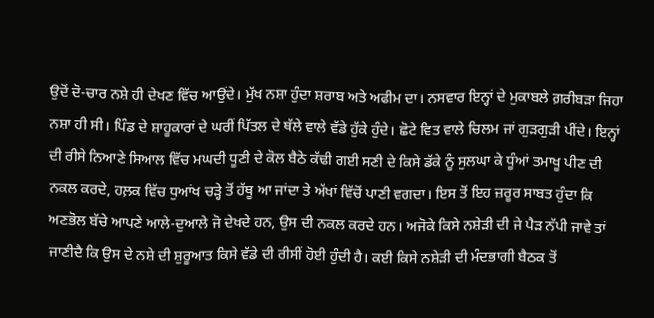ਉਦੋਂ ਦੋ-ਚਾਰ ਨਸ਼ੇ ਹੀ ਦੇਖਣ ਵਿੱਚ ਆਉਂਦੇ। ਮੁੱਖ ਨਸ਼ਾ ਹੁੰਦਾ ਸ਼ਰਾਬ ਅਤੇ ਅਫੀਮ ਦਾ। ਨਸਵਾਰ ਇਨ੍ਹਾਂ ਦੇ ਮੁਕਾਬਲੇ ਗ਼ਰੀਬੜਾ ਜਿਹਾ ਨਸ਼ਾ ਹੀ ਸੀ। ਪਿੰਡ ਦੇ ਸ਼ਾਹੂਕਾਰਾਂ ਦੇ ਘਰੀਂ ਪਿੱਤਲ ਦੇ ਥੱਲੇ ਵਾਲੇ ਵੱਡੇ ਹੁੱਕੇ ਹੁੰਦੇ। ਛੋਟੇ ਵਿਤ ਵਾਲੇ ਚਿਲਮ ਜਾਂ ਗੁੜਗੁੜੀ ਪੀਂਦੇ। ਇਨ੍ਹਾਂ ਦੀ ਰੀਸੇ ਨਿਆਣੇ ਸਿਆਲ ਵਿੱਚ ਮਘਦੀ ਧੂਣੀ ਦੇ ਕੋਲ ਬੈਠੇ ਕੱਢੀ ਗਈ ਸਣੀ ਦੇ ਕਿਸੇ ਡੱਕੇ ਨੂੰ ਸੁਲਘਾ ਕੇ ਧੂੰਆਂ ਤਮਾਖੂ ਪੀਣ ਦੀ ਨਕਲ ਕਰਦੇ, ਹਲ਼ਕ ਵਿੱਚ ਧੁਆਂਖ ਚੜ੍ਹੇ ਤੋਂ ਹੱਥੂ ਆ ਜਾਂਦਾ ਤੇ ਅੱਖਾਂ ਵਿੱਚੋਂ ਪਾਣੀ ਵਗਦਾ। ਇਸ ਤੋਂ ਇਹ ਜ਼ਰੂਰ ਸਾਬਤ ਹੁੰਦਾ ਕਿ ਅਣਭੋਲ ਬੱਚੇ ਆਪਣੇ ਆਲੇ-ਦੁਆਲੇ ਜੋ ਦੇਖਦੇ ਹਨ, ਉਸ ਦੀ ਨਕਲ ਕਰਦੇ ਹਨ। ਅਜੋਕੇ ਕਿਸੇ ਨਸ਼ੇੜੀ ਦੀ ਜੇ ਪੈੜ ਨੱਪੀ ਜਾਵੇ ਤਾਂ ਜਾਣੀਦੈ ਕਿ ਉਸ ਦੇ ਨਸ਼ੇ ਦੀ ਸ਼ੁਰੂਆਤ ਕਿਸੇ ਵੱਡੇ ਦੀ ਰੀਸੀਂ ਹੋਈ ਹੁੰਦੀ ਹੈ। ਕਈ ਕਿਸੇ ਨਸ਼ੇੜੀ ਦੀ ਮੰਦਭਾਗੀ ਬੈਠਕ ਤੋਂ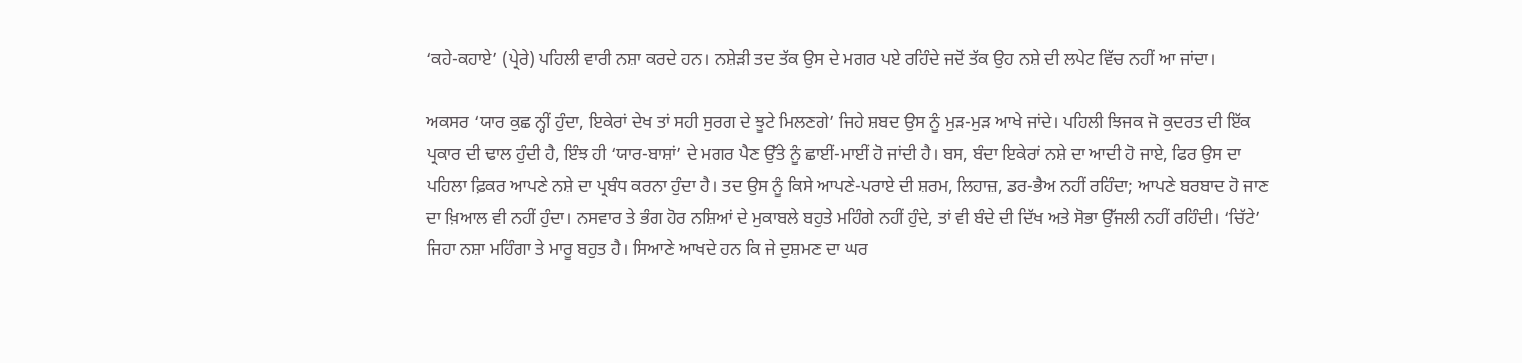‘ਕਹੇ-ਕਹਾਏ’ (ਪ੍ਰੇਰੇ) ਪਹਿਲੀ ਵਾਰੀ ਨਸ਼ਾ ਕਰਦੇ ਹਨ। ਨਸ਼ੇੜੀ ਤਦ ਤੱਕ ਉਸ ਦੇ ਮਗਰ ਪਏ ਰਹਿੰਦੇ ਜਦੋਂ ਤੱਕ ਉਹ ਨਸ਼ੇ ਦੀ ਲਪੇਟ ਵਿੱਚ ਨਹੀਂ ਆ ਜਾਂਦਾ।

ਅਕਸਰ ‘ਯਾਰ ਕੁਛ ਨ੍ਹੀਂ ਹੁੰਦਾ, ਇਕੇਰਾਂ ਦੇਖ ਤਾਂ ਸਹੀ ਸੁਰਗ ਦੇ ਝੂਟੇ ਮਿਲਣਗੇ’ ਜਿਹੇ ਸ਼ਬਦ ਉਸ ਨੂੰ ਮੁੜ-ਮੁੜ ਆਖੇ ਜਾਂਦੇ। ਪਹਿਲੀ ਝਿਜਕ ਜੋ ਕੁਦਰਤ ਦੀ ਇੱਕ ਪ੍ਰਕਾਰ ਦੀ ਢਾਲ ਹੁੰਦੀ ਹੈ, ਇੰਝ ਹੀ ‘ਯਾਰ-ਬਾਸ਼ਾਂ’ ਦੇ ਮਗਰ ਪੈਣ ਉੱਤੇ ਨੂੰ ਛਾਈਂ-ਮਾਈਂ ਹੋ ਜਾਂਦੀ ਹੈ। ਬਸ, ਬੰਦਾ ਇਕੇਰਾਂ ਨਸ਼ੇ ਦਾ ਆਦੀ ਹੋ ਜਾਏ, ਫਿਰ ਉਸ ਦਾ ਪਹਿਲਾ ਫ਼ਿਕਰ ਆਪਣੇ ਨਸ਼ੇ ਦਾ ਪ੍ਰਬੰਧ ਕਰਨਾ ਹੁੰਦਾ ਹੈ। ਤਦ ਉਸ ਨੂੰ ਕਿਸੇ ਆਪਣੇ-ਪਰਾਏ ਦੀ ਸ਼ਰਮ, ਲਿਹਾਜ਼, ਡਰ-ਭੈਅ ਨਹੀਂ ਰਹਿੰਦਾ; ਆਪਣੇ ਬਰਬਾਦ ਹੋ ਜਾਣ ਦਾ ਖ਼ਿਆਲ ਵੀ ਨਹੀਂ ਹੁੰਦਾ। ਨਸਵਾਰ ਤੇ ਭੰਗ ਹੋਰ ਨਸ਼ਿਆਂ ਦੇ ਮੁਕਾਬਲੇ ਬਹੁਤੇ ਮਹਿੰਗੇ ਨਹੀਂ ਹੁੰਦੇ, ਤਾਂ ਵੀ ਬੰਦੇ ਦੀ ਦਿੱਖ ਅਤੇ ਸੋਭਾ ਉੱਜਲੀ ਨਹੀਂ ਰਹਿੰਦੀ। ‘ਚਿੱਟੇ’ ਜਿਹਾ ਨਸ਼ਾ ਮਹਿੰਗਾ ਤੇ ਮਾਰੂ ਬਹੁਤ ਹੈ। ਸਿਆਣੇ ਆਖਦੇ ਹਨ ਕਿ ਜੇ ਦੁਸ਼ਮਣ ਦਾ ਘਰ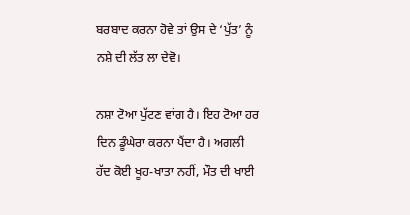ਬਰਬਾਦ ਕਰਨਾ ਹੋਵੇ ਤਾਂ ਉਸ ਦੇ ‘ਪੁੱਤ’ ਨੂੰ ਨਸ਼ੇ ਦੀ ਲੱਤ ਲਾ ਦੇਵੋ।

ਨਸ਼ਾ ਟੋਆ ਪੁੱਟਣ ਵਾਂਗ ਹੈ। ਇਹ ਟੋਆ ਹਰ ਦਿਨ ਡੂੰਘੇਰਾ ਕਰਨਾ ਪੈਂਦਾ ਹੈ। ਅਗਲੀ ਹੱਦ ਕੋਈ ਖੂਹ-ਖਾਤਾ ਨਹੀਂ, ਮੌਤ ਦੀ ਖਾਈ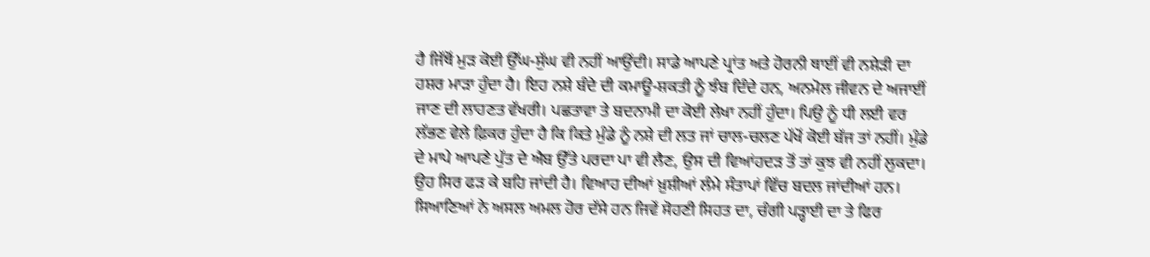ਹੈ ਜਿੱਥੋਂ ਮੁੜ ਕੋਈ ਉੱਘ-ਸੁੱਘ ਵੀ ਨਹੀਂ ਆਉਂਦੀ। ਸਾਡੇ ਆਪਣੇ ਪ੍ਰਾਂਤ ਅਤੇ ਹੋਰਨੀ ਥਾਈਂ ਵੀ ਨਸ਼ੇੜੀ ਦਾ ਹਸ਼ਰ ਮਾੜਾ ਹੁੰਦਾ ਹੈ। ਇਹ ਨਸ਼ੇ ਬੰਦੇ ਦੀ ਕਮਾਊ-ਸ਼ਕਤੀ ਨੂੰ ਝੰਬ ਦਿੰਦੇ ਹਨ, ਅਨਮੋਲ ਜੀਵਨ ਦੇ ਅਜਾਈਂ ਜਾਣ ਦੀ ਲਾਹਣਤ ਵੱਖਰੀ। ਪਛਤਾਵਾ ਤੇ ਬਦਨਾਮੀ ਦਾ ਕੋਈ ਲੇਖਾ ਨਹੀਂ ਹੁੰਦਾ। ਪਿਉ ਨੂੰ ਧੀ ਲਈ ਵਰ ਲੱਭਣ ਵੇਲੇ ਫ਼ਿਕਰ ਹੁੰਦਾ ਹੈ ਕਿ ਕਿਤੇ ਮੁੰਡੇ ਨੂੰ ਨਸ਼ੇ ਦੀ ਲਤ ਜਾਂ ਚਾਲ-ਚਲਣ ਪੱਖੋਂ ਕੋਈ ਬੱਜ ਤਾਂ ਨਹੀਂ। ਮੁੰਡੇ ਦੇ ਮਾਪੇ ਆਪਣੇ ਪੁੱਤ ਦੇ ਐਬ ਉੱਤੇ ਪਰਦਾ ਪਾ ਵੀ ਲੈਣ, ਉਸ ਦੀ ਵਿਆਂਹਦੜ ਤੋਂ ਤਾਂ ਕੁਝ ਵੀ ਨਹੀਂ ਲੁਕਦਾ। ਉਹ ਸਿਰ ਫੜ ਕੇ ਬਹਿ ਜਾਂਦੀ ਹੈ। ਵਿਆਹ ਦੀਆਂ ਖ਼ੁਸ਼ੀਆਂ ਲੰਮੇ ਸੰਤਾਪਾਂ ਵਿੱਚ ਬਦਲ ਜਾਂਦੀਆਂ ਹਨ। ਸਿਆਣਿਆਂ ਨੇ ਅਸਲ ਅਮਲ ਹੋਰ ਦੱਸੇ ਹਨ ਜਿਵੇਂ ਸੋਹਣੀ ਸਿਹਤ ਦਾ, ਚੰਗੀ ਪੜ੍ਹਾਈ ਦਾ ਤੇ ਫਿਰ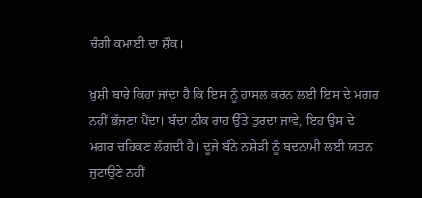ਚੰਗੀ ਕਮਾਈ ਦਾ ਸ਼ੌਕ।

ਖ਼ੁਸ਼ੀ ਬਾਰੇ ਕਿਹਾ ਜਾਂਦਾ ਹੈ ਕਿ ਇਸ ਨੂੰ ਹਾਸਲ ਕਰਨ ਲਈ ਇਸ ਦੇ ਮਗਰ ਨਹੀਂ ਭੱਜਣਾ ਪੈਂਦਾ। ਬੰਦਾ ਠੀਕ ਰਾਹ ਉੱਤੇ ਤੁਰਦਾ ਜਾਵੇ, ਇਹ ਉਸ ਦੇ ਮਗਰ ਚਹਿਕਣ ਲੱਗਦੀ ਹੈ। ਦੂਜੇ ਬੰਨੇ ਨਸ਼ੇੜੀ ਨੂੰ ਬਦਨਾਮੀ ਲਈ ਯਤਨ ਜੁਟਾਉਣੇ ਨਹੀਂ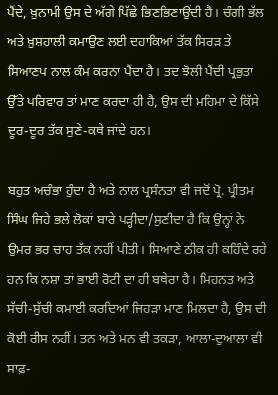ਪੈਂਦੇ, ਖ਼ੁਨਾਮੀ ਉਸ ਦੇ ਅੱਗੇ ਪਿੱਛੇ ਭਿਣਭਿਣਾਉਂਦੀ ਹੈ। ਚੰਗੀ ਭੱਲ ਅਤੇ ਖ਼ੁਸ਼ਹਾਲੀ ਕਮਾਉਣ ਲਈ ਦਹਾਕਿਆਂ ਤੱਕ ਸਿਰੜ ਤੇ ਸਿਆਣਪ ਨਾਲ ਕੰਮ ਕਰਨਾ ਪੈਂਦਾ ਹੈ। ਤਦ ਝੋਲੀ ਪੈਂਦੀ ਪ੍ਰਭੁਤਾ ਉੱਤੇ ਪਰਿਵਾਰ ਤਾਂ ਮਾਣ ਕਰਦਾ ਹੀ ਹੈ, ਉਸ ਦੀ ਮਹਿਮਾ ਦੇ ਕਿੱਸੇ ਦੂਰ-ਦੂਰ ਤੱਕ ਸੁਣੇ-ਕਥੇ ਜਾਂਦੇ ਹਨ।

ਬਹੁਤ ਅਚੰਭਾ ਹੁੰਦਾ ਹੈ ਅਤੇ ਨਾਲ ਪ੍ਰਸੰਨਤਾ ਵੀ ਜਦੋਂ ਪ੍ਰੋ. ਪ੍ਰੀਤਮ ਸਿੰਘ ਜਿਹੇ ਭਲੇ ਲੋਕਾਂ ਬਾਰੇ ਪੜ੍ਹੀਦਾ/ਸੁਣੀਦਾ ਹੈ ਕਿ ਉਨ੍ਹਾਂ ਨੇ ਉਮਰ ਭਰ ਚਾਹ ਤੱਕ ਨਹੀਂ ਪੀਤੀ। ਸਿਆਣੇ ਠੀਕ ਹੀ ਕਹਿੰਦੇ ਰਹੇ ਹਨ ਕਿ ਨਸ਼ਾ ਤਾਂ ਭਾਈ ਰੋਟੀ ਦਾ ਹੀ ਬਥੇਰਾ ਹੈ। ਮਿਹਨਤ ਅਤੇ ਸੱਚੀ-ਸੁੱਚੀ ਕਮਾਈ ਕਰਦਿਆਂ ਜਿਹੜਾ ਮਾਣ ਮਿਲਦਾ ਹੈ, ਉਸ ਦੀ ਕੋਈ ਰੀਸ ਨਹੀਂ। ਤਨ ਅਤੇ ਮਨ ਵੀ ਤਕੜਾ, ਆਲਾ-ਦੁਆਲਾ ਵੀ ਸਾਫ਼-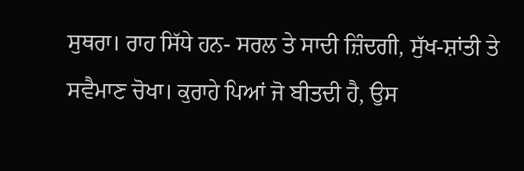ਸੁਥਰਾ। ਰਾਹ ਸਿੱਧੇ ਹਨ- ਸਰਲ ਤੇ ਸਾਦੀ ਜ਼ਿੰਦਗੀ, ਸੁੱਖ-ਸ਼ਾਂਤੀ ਤੇ ਸਵੈਮਾਣ ਚੋਖਾ। ਕੁਰਾਹੇ ਪਿਆਂ ਜੋ ਬੀਤਦੀ ਹੈ, ਉਸ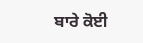ਬਾਰੇ ਕੋਈ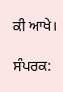ਕੀ ਆਖੇ।

ਸੰਪਰਕ: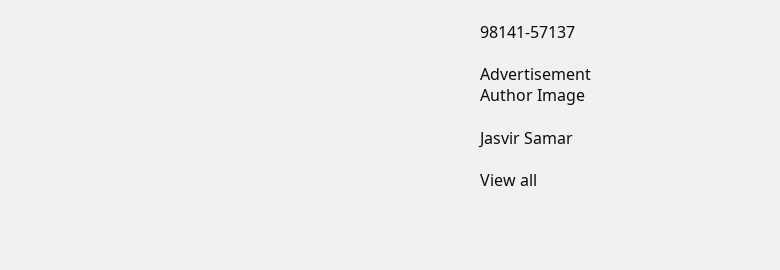98141-57137

Advertisement
Author Image

Jasvir Samar

View all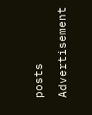posts

Advertisement